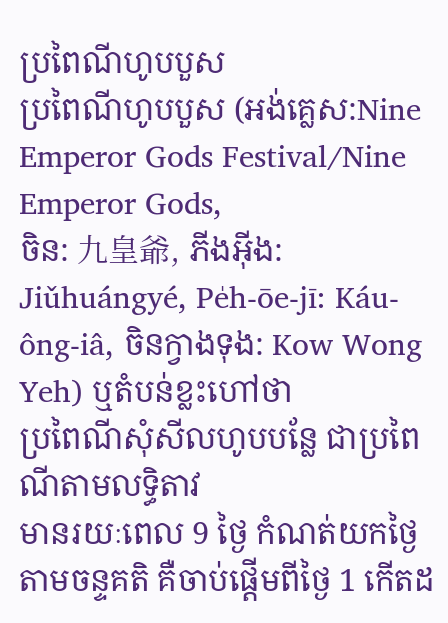ប្រពៃណីហូបបួស
ប្រពៃណីហូបបួស (អង់គ្លេស:Nine
Emperor Gods Festival/Nine Emperor Gods,
ចិន: 九皇爺, ភីងអ៊ីង: Jiǔhuángyé, Pe̍h-ōe-jī: Káu-ông-iâ, ចិនក្វាងទុង: Kow Wong Yeh) ឬតំបន់ខ្លះហៅថា
ប្រពៃណីសុំសីលហូបបន្លែ ជាប្រពៃណីតាមលទ្ធិតាវ
មានរយៈពេល 9 ថ្ងៃ កំណត់យកថ្ងៃតាមចន្ទគតិ គឺចាប់ផ្ដើមពីថ្ងៃ 1 កើតដ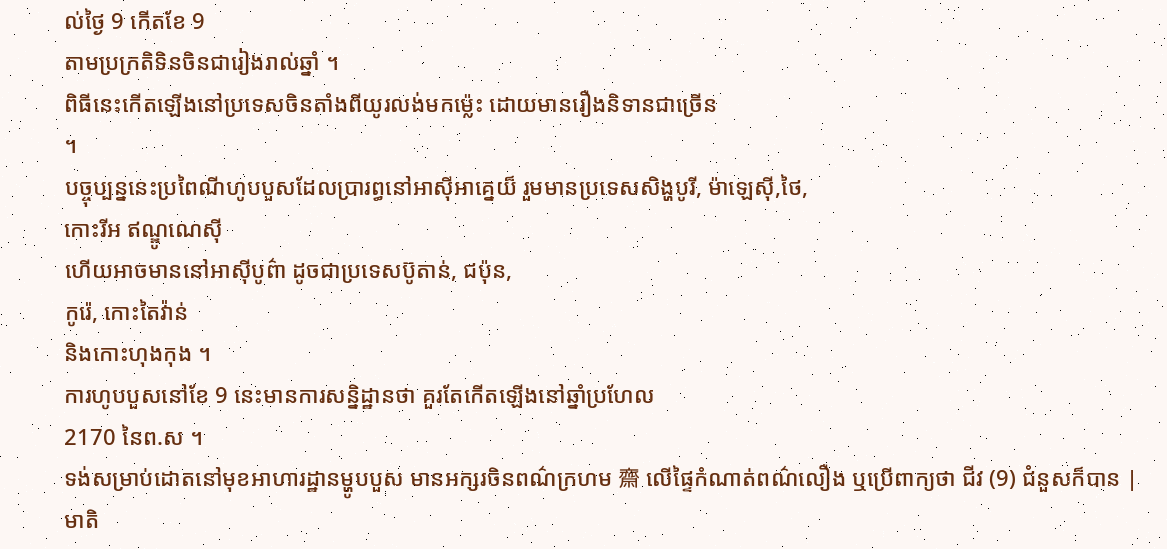ល់ថ្ងៃ 9 កើតខែ 9
តាមប្រក្រតិទិនចិនជារៀងរាល់ឆ្នាំ ។
ពិធីនេះកើតឡើងនៅប្រទេសចិនតាំងពីយូរលង់មកម្ល៉េះ ដោយមានរឿងនិទានជាច្រើន
។
បច្ចុប្បន្ននេះប្រពៃណីហូបបួសដែលប្រារព្ធនៅអាស៊ីអាគ្នេយ៏ រួមមានប្រទេសសិង្ហបូរី, ម៉ាឡេស៊ី,ថៃ,
កោះរីអ ឥណ្ឌូណេស៊ី
ហើយអាចមាននៅអាស៊ីបូព៌ា ដូចជាប្រទេសប៊ូតាន់, ជប៉ុន,
កូរ៉េ, កោះតៃវ៉ាន់
និងកោះហុងកុង ។
ការហូបបួសនៅខែ 9 នេះមានការសន្និដ្ឋានថា គួរតែកើតឡើងនៅឆ្នាំប្រហែល
2170 នៃព.ស ។
ទង់សម្រាប់ដោតនៅមុខអាហារដ្ឋានម្ហូបបួស មានអក្សរចិនពណ៌ក្រហម 齋 លើផ្ទៃកំណាត់ពណ៌លឿង ឬប្រើពាក្យថា ជីវ (9) ជំនួសក៏បាន |
មាតិ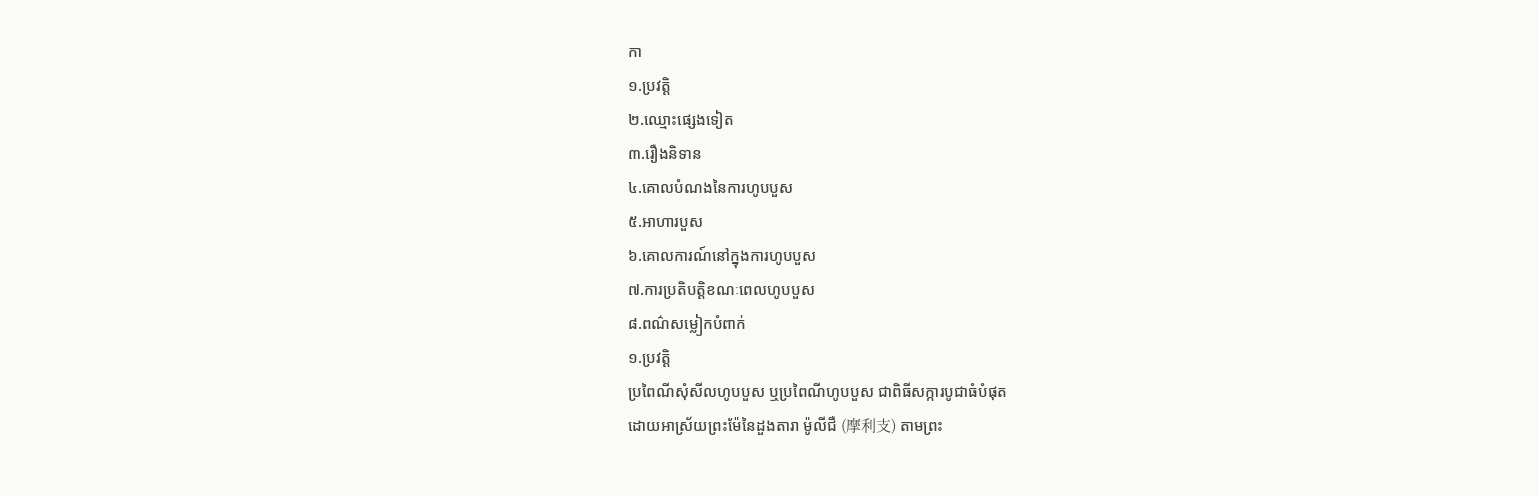កា
១.ប្រវត្តិ
២.ឈ្មោះផ្សេងទៀត
៣.រឿងនិទាន
៤.គោលបំណងនៃការហូបបួស
៥.អាហារបួស
៦.គោលការណ៍នៅក្នុងការហូបបួស
៧.ការប្រតិបត្តិខណៈពេលហូបបួស
៨.ពណ៌សម្លៀកបំពាក់
១.ប្រវត្តិ
ប្រពៃណីសុំសីលហូបបួស ឬប្រពៃណីហូបបួស ជាពិធីសក្ការបូជាធំបំផុត
ដោយអាស្រ័យព្រះម៉ែនៃដួងតារា ម៉ូលីជឺ (摩利支) តាមព្រះ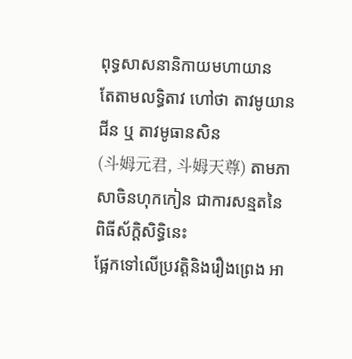ពុទ្ធសាសនានិកាយមហាយាន
តែតាមលទ្ធិតាវ ហៅថា តាវមូយានជីន ឬ តាវមូធានសិន
(斗姆元君, 斗姆天尊) តាមភាសាចិនហុកកៀន ជាការសន្មតនៃពិធីស័ក្តិសិទ្ធិនេះ
ផ្អែកទៅលើប្រវត្តិនិងរឿងព្រេង អា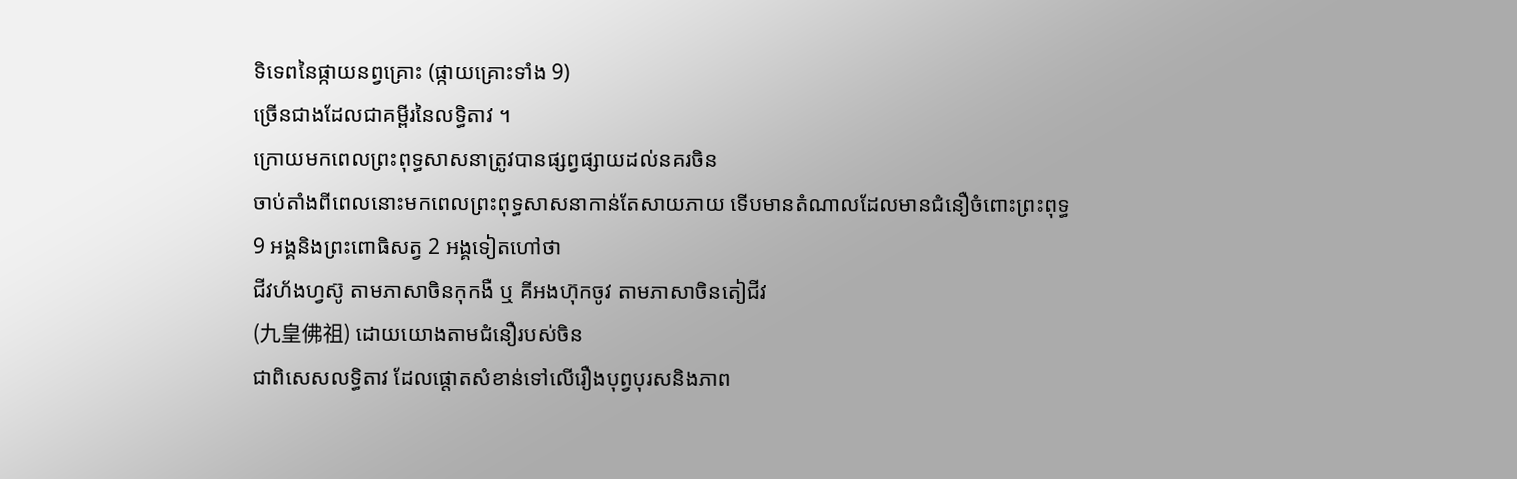ទិទេពនៃផ្កាយនព្វគ្រោះ (ផ្កាយគ្រោះទាំង 9)
ច្រើនជាងដែលជាគម្ពីរនៃលទ្ធិតាវ ។
ក្រោយមកពេលព្រះពុទ្ធសាសនាត្រូវបានផ្សព្វផ្សាយដល់នគរចិន
ចាប់តាំងពីពេលនោះមកពេលព្រះពុទ្ធសាសនាកាន់តែសាយភាយ ទើបមានតំណាលដែលមានជំនឿចំពោះព្រះពុទ្ធ
9 អង្គនិងព្រះពោធិសត្វ 2 អង្គទៀតហៅថា
ជីវហ័ងហ្វស៊ូ តាមភាសាចិនកុកងឺ ឬ គីអងហ៊ុកចូវ តាមភាសាចិនតៀជីវ
(九皇佛祖) ដោយយោងតាមជំនឿរបស់ចិន
ជាពិសេសលទ្ធិតាវ ដែលផ្ដោតសំខាន់ទៅលើរឿងបុព្វបុរសនិងភាព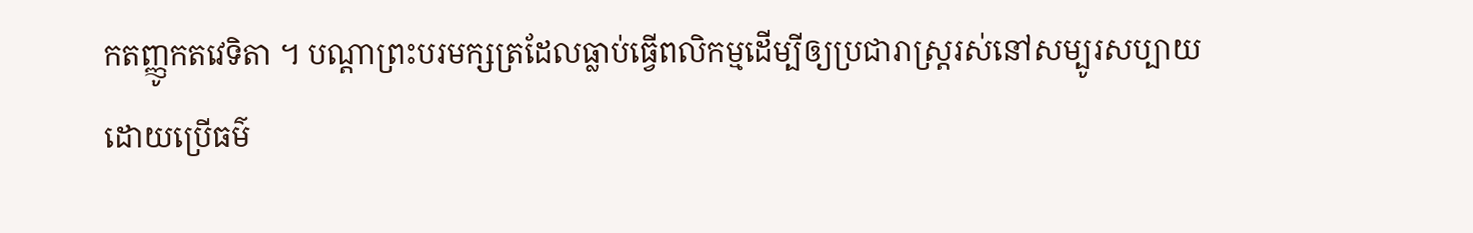កតញ្ញូកតវេទិតា ។ បណ្ដាព្រះបរមក្សត្រដែលធ្លាប់ធ្វើពលិកម្មដើម្បីឲ្យប្រជារាស្រ្តរស់នៅសម្បូរសប្បាយ
ដោយប្រើធម៌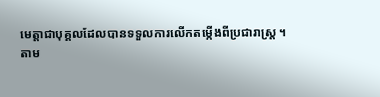មេត្តាជាបុគ្គលដែលបានទទួលការលើកតម្កើងពីប្រជារាស្ត្រ ។
តាម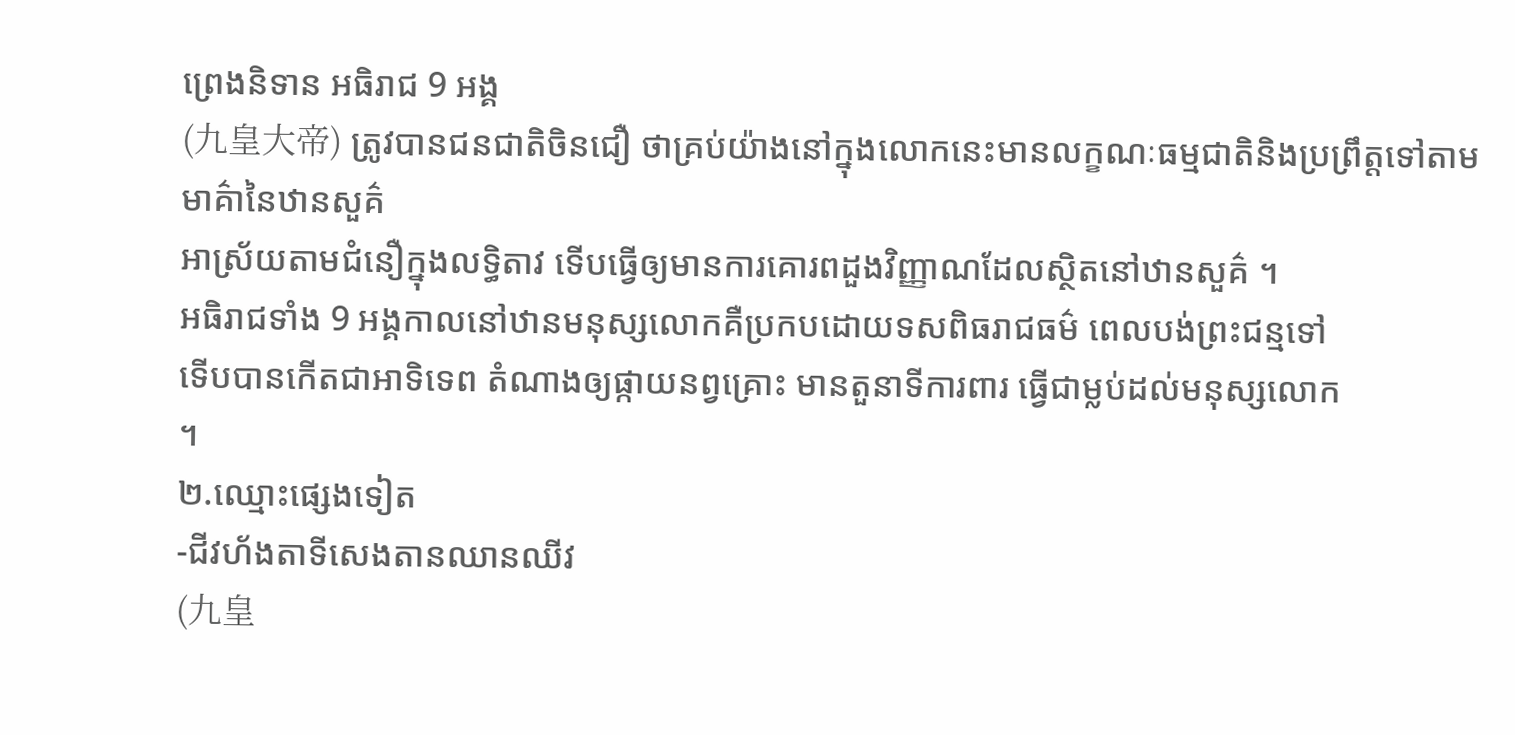ព្រេងនិទាន អធិរាជ 9 អង្គ
(九皇大帝) ត្រូវបានជនជាតិចិនជឿ ថាគ្រប់យ៉ាងនៅក្នុងលោកនេះមានលក្ខណៈធម្មជាតិនិងប្រព្រឹត្តទៅតាមមាគ៌ានៃឋានសួគ៌
អាស្រ័យតាមជំនឿក្នុងលទ្ធិតាវ ទើបធ្វើឲ្យមានការគោរពដួងវិញ្ញាណដែលស្ថិតនៅឋានសួគ៌ ។
អធិរាជទាំង 9 អង្គកាលនៅឋានមនុស្សលោកគឺប្រកបដោយទសពិធរាជធម៌ ពេលបង់ព្រះជន្មទៅ
ទើបបានកើតជាអាទិទេព តំណាងឲ្យផ្កាយនព្វគ្រោះ មានតួនាទីការពារ ធ្វើជាម្លប់ដល់មនុស្សលោក
។
២.ឈ្មោះផ្សេងទៀត
-ជីវហ័ងតាទីសេងតានឈានឈីវ
(九皇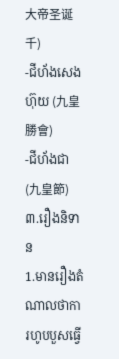大帝圣诞千)
-ជីហ័ងសេងហ៊ុយ (九皇勝會)
-ជីហ័ងជា (九皇節)
៣.រឿងនិទាន
1.មានរឿងតំណាលថាការហូបបួសធ្វើ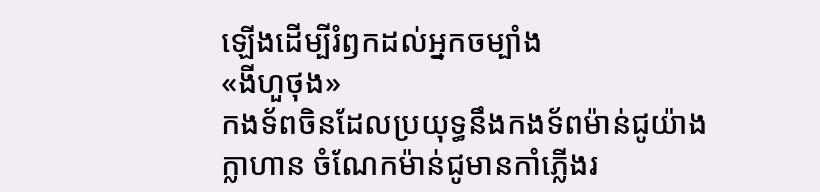ឡើងដើម្បីរំឭកដល់អ្នកចម្បាំង
«ងីហួថុង»
កងទ័ពចិនដែលប្រយុទ្ធនឹងកងទ័ពម៉ាន់ជូយ៉ាងក្លាហាន ចំណែកម៉ាន់ជូមានកាំភ្លើងរ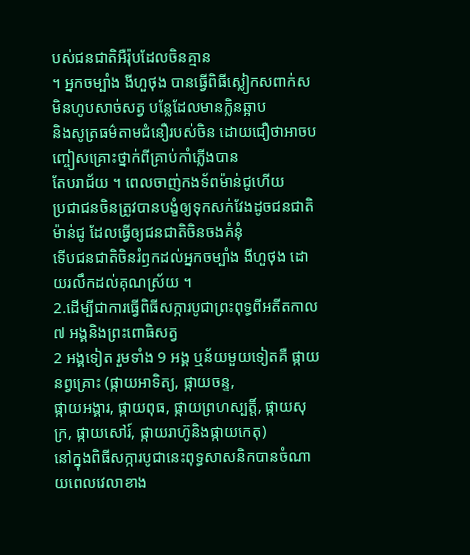បស់ជនជាតិអឺរ៉ុបដែលចិនគ្មាន
។ អ្នកចម្បាំង ងីហួថុង បានធ្វើពិធីស្លៀកសពាក់ស មិនហូបសាច់សត្វ បន្លែដែលមានក្លិនឆ្អាប
និងសូត្រធម៌តាមជំនឿរបស់ចិន ដោយជឿថាអាចបញ្ចៀសគ្រោះថ្នាក់ពីគ្រាប់កាំភ្លើងបាន
តែបរាជ័យ ។ ពេលចាញ់កងទ័ពម៉ាន់ជូហើយ
ប្រជាជនចិនត្រូវបានបង្ខំឲ្យទុកសក់វែងដូចជនជាតិម៉ាន់ជូ ដែលធ្វើឲ្យជនជាតិចិនចងគំនុំ
ទើបជនជាតិចិនរំឭកដល់អ្នកចម្បាំង ងីហួថុង ដោយរលឹកដល់គុណស្រ័យ ។
2.ដើម្បីជាការធ្វើពិធីសក្ការបូជាព្រះពុទ្ធពីអតីតកាល៧ អង្គនិងព្រះពោធិសត្វ
2 អង្គទៀត រួមទាំង 9 អង្គ ឬន័យមួយទៀតគឺ ផ្កាយនព្វគ្រោះ (ផ្កាយអាទិត្យ, ផ្កាយចន្ទ,
ផ្កាយអង្គារ, ផ្កាយពុធ, ផ្កាយព្រហស្បត្តិ៍, ផ្កាយសុក្រ, ផ្កាយសៅរ៍, ផ្កាយរាហ៊ូនិងផ្កាយកេតុ)
នៅក្នុងពិធីសក្ការបូជានេះពុទ្ធសាសនិកបានចំណាយពេលវេលាខាង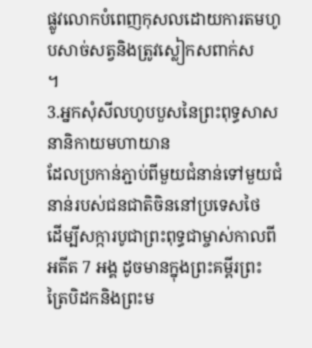ផ្លូវលោកបំពេញកុសលដោយការតមហូបសាច់សត្វនិងត្រូវស្លៀកសពាក់ស
។
3.អ្នកសុំសីលហូបបួសនៃព្រះពុទ្ធសាសនានិកាយមហាយាន
ដែលប្រកាន់ភ្ជាប់ពីមួយជំនាន់ទៅមួយជំនាន់របស់ជនជាតិចិននៅប្រទេសថៃ
ដើម្បីសក្ការបូជាព្រះពុទ្ធជាម្ចាស់កាលពីអតីត 7 អង្គ ដូចមានក្នុងព្រះគម្ពីរព្រះត្រៃបិដកនិងព្រះម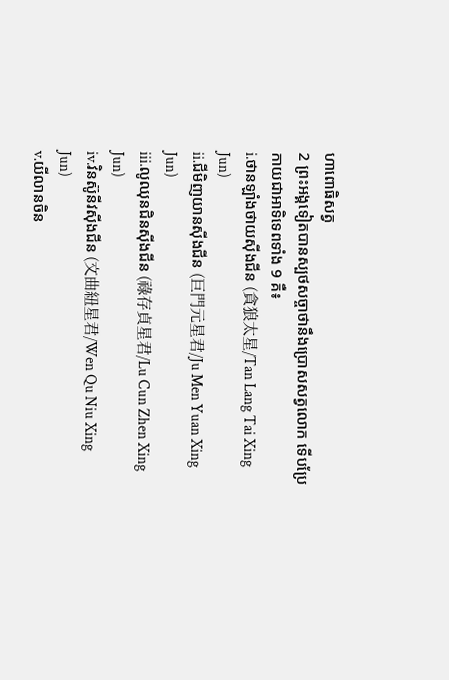ហាពោធិសត្វ
2 ព្រះអង្គទៀតបានស្បថសច្ចាថានឹងប្រោសសត្វលោក ទើបប្រែកាយជាអាទិទេពទាំង 9 គឺ៖
i.ថានឡាំងថាយស៊ីងជីន (貪狼太星/Tan Lang Tai Xing
Jun)
ii.ជីមិញយានស៊ីងជីន (巨門元星君/Ju Men Yuan Xing
Jun)
iii.លូឈុនជិនស៊ីងជីន (祿存貞星君/Lu Cun Zhen Xing
Jun)
iv.វិនស៊ូនីវស៊ីងជីន (文曲紐星君/Wen Qu Niu Xing
Jun)
v.យីលានចិន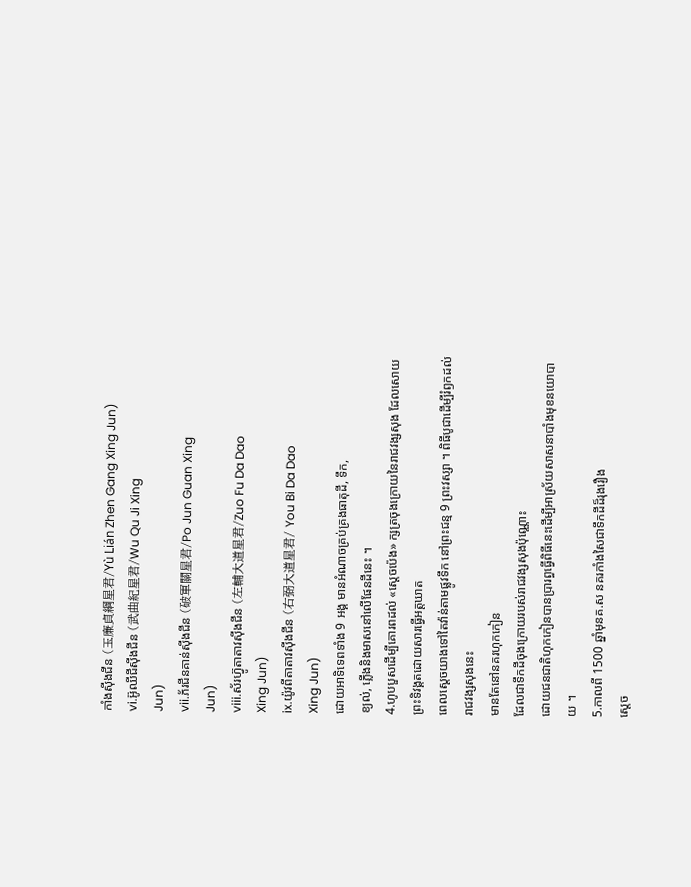កាំងស៊ីងជីន (玉廉貞綱星君/Yù Lián Zhen Gang Xing Jun)
vi.អ៊ូឈីជីស៊ីងជីន (武曲紀星君/Wu Qu Ji Xing
Jun)
vii.ភ័រជីនគាន់ស៊ីងជីន (破軍關星君/Po Jun Guan Xing
Jun)
viii.ស័រហ៊្វូតាតាវស៊ីងជីន (左輔大道星君/Zuo Fu Da Dao
Xing Jun)
ix.យ៉ូវពីតាតាវស៊ីងជីន (右弼大道星君/ You Bi Da Dao
Xing Jun)
ដោយអាទិទេពទាំង 9 អង្គ មានអំណាចគ្រប់គ្រងធាតុដី, ទឹក,
ខ្យល់, ភ្លើងនិងមាសនៅលើផែនដីនេះ ។
4.ហូបបួសដើម្បីគោរពដល់ «ស្ដេចប៉េង» ក្សត្រចុងក្រោយនៃរាជវង្សសុង ដែលសោយព្រះទិវង្គតដោយសារធ្វើអត្តឃាត
ពេលស្ដេចយាងទៅតៃវ៉ាន់តាមផ្លូវទឹក នៅព្រះជន្ម 9 ព្រះវស្សា ។ ពិធីបូជាដើម្បីរំឭកដល់រាជវង្សសុងនេះ
មានតែនៅនគរហុកកៀន
ដែលជាទឹកដីចុងក្រោយរបស់រាជវង្សសុងប៉ុណ្ណោះ
ដោយជនជាតិហុកកៀនបានប្រារព្ធធ្វើពិធីនេះដើម្បីអាស្រ័យសាសនាបាំងមុខនយោបាយ ។
5.កាលពី 1500 ឆ្នាំមុនគ.ស នគរកាំងសៃជាទឹកដីដ៏រុងរឿង
ស្តេច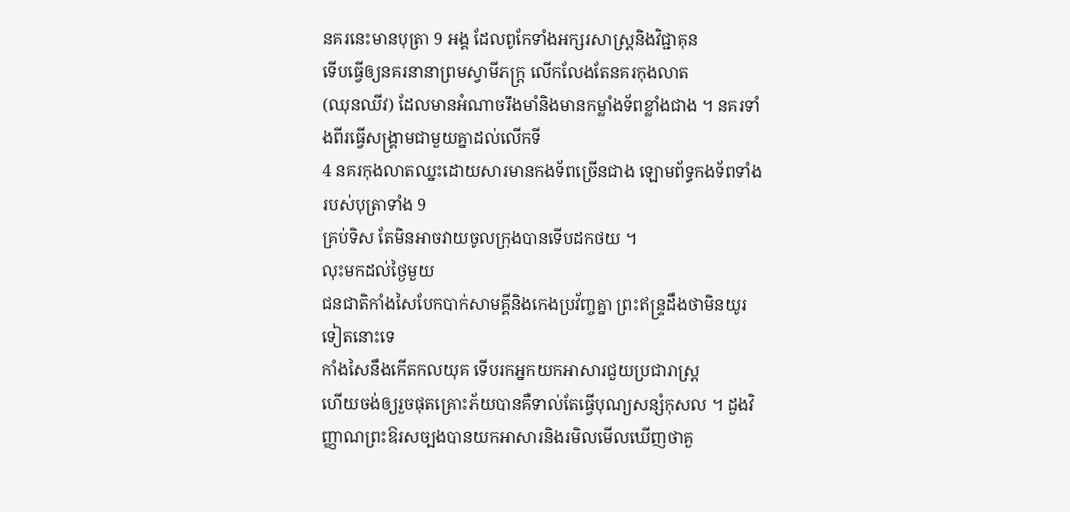នគរនេះមានបុត្រា 9 អង្គ ដែលពូកែទាំងអក្សរសាស្រ្តនិងវិជ្ជាគុន
ទើបធ្វើឲ្យនគរនានាព្រមស្វាមីភក្រ្ត លើកលែងតែនគរកុងលាត
(ឈុនឈីវ) ដែលមានអំណាចរឹងមាំនិងមានកម្លាំងទ័ពខ្លាំងជាង ។ នគរទាំងពីរធ្វើសង្រ្គាមជាមួយគ្នាដល់លើកទី
4 នគរកុងលាតឈ្នះដោយសារមានកងទ័ពច្រើនជាង ឡោមព័ទ្ធកងទ័ពទាំងរបស់បុត្រាទាំង 9
គ្រប់ទិស តែមិនអាចវាយចូលក្រុងបានទើបដកថយ ។
លុះមកដល់ថ្ងៃមួយ
ជនជាតិកាំងសៃបែកបាក់សាមគ្គីនិងកេងប្រវ័ញ្ចគ្នា ព្រះឥន្ទ្រដឹងថាមិនយូរទៀតនោះទេ
កាំងសៃនឹងកើតកលយុគ ទើបរកអ្នកយកអាសារជួយប្រជារាស្រ្ត
ហើយចង់ឲ្យរួចផុតគ្រោះភ័យបានគឺទាល់តែធ្វើបុណ្យសន្សំកុសល ។ ដួងវិញ្ញាណព្រះឱរសច្បងបានយកអាសារនិងរមិលមើលឃើញថាគួ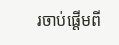រចាប់ផ្ដើមពី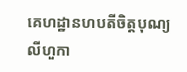គេហដ្ឋានហបតីចិត្តបុណ្យ
លីហួកា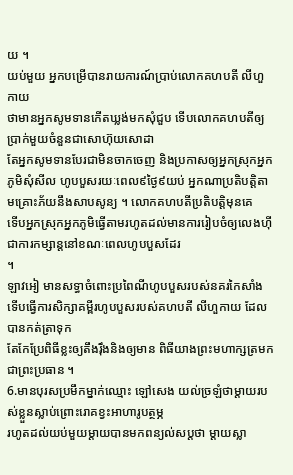យ ។
យប់មួយ អ្នកបម្រើបានរាយការណ៍ប្រាប់លោកគហបតី លីហួកាយ
ថាមានអ្នកសូមទានកើតឃ្លង់មកសុំជួប ទើបលោកគហបតីឲ្យប្រាក់មួយចំនួនជាសោហ៊ុយសោដា
តែអ្នកសូមទានបែរជាមិនចាកចេញ និងប្រកាសឲ្យអ្នកស្រុកអ្នកភូមិសុំសីល ហូបបួសរយៈពេល៩ថ្ងៃ៩យប់ អ្នកណាប្រតិបត្តិតាមគ្រោះភ័យនឹងសាបសូន្យ ។ លោកគហបតីប្រតិបត្តិមុនគេ
ទើបអ្នកស្រុកអ្នកភូមិធ្វើតាមរហូតដល់មានការរៀបចំឲ្យលេងហ៊ីជាការកម្សាន្ដនៅខណៈពេលហូបបួសដែរ
។
ឡាវអៀ មានសទ្ធាចំពោះប្រពៃណីហូបបួសរបស់នគរកៃសាំង
ទើបធ្វើការសិក្សាគម្ពីរហូបបួសរបស់គហបតី លីហួកាយ ដែលបានកត់ត្រាទុក
តែកែប្រែពិធីខ្លះឲ្យតឹងរ៉ឹងនិងឲ្យមាន ពិធីយាងព្រះមហាក្សត្រមកជាព្រះប្រធាន ។
6.មានបុរសប្រមឹកម្នាក់ឈ្មោះ ឡៅសេង យល់ច្រឡំថាម្ដាយរបស់ខ្លួនស្លាប់ព្រោះរោគខ្វះអាហារូបត្ថម្ភ
រហូតដល់យប់មួយម្ដាយបានមកពន្យល់សប្តថា ម្ដាយស្លា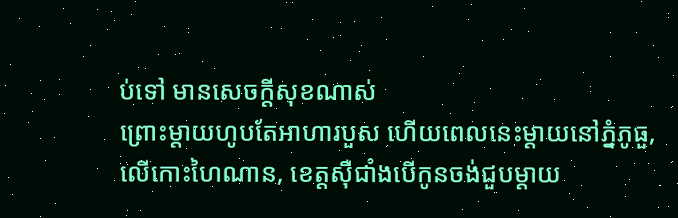ប់ទៅ មានសេចក្ដីសុខណាស់
ព្រោះម្ដាយហូបតែអាហារបួស ហើយពេលនេះម្ដាយនៅភ្នំភូធួ,
លើកោះហៃណាន, ខេត្តស៊ឺជាំងបើកូនចង់ជួបម្ដាយ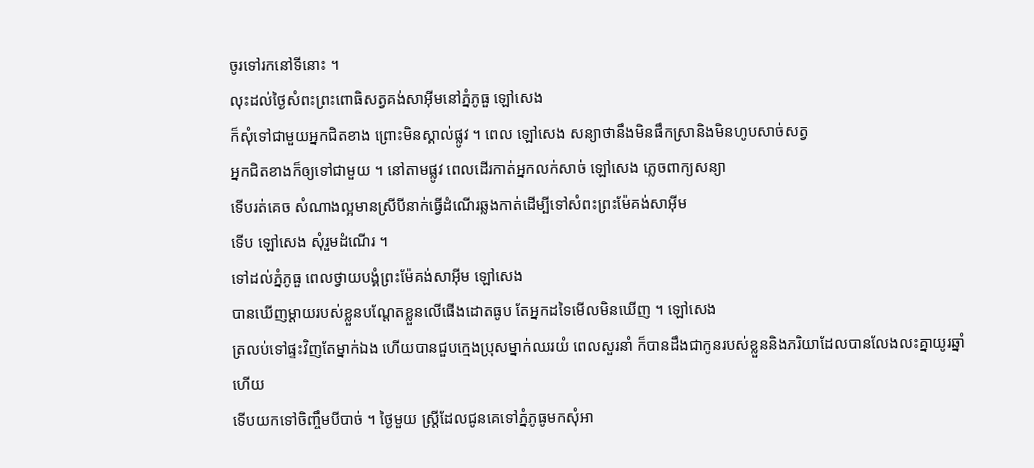ចូរទៅរកនៅទីនោះ ។
លុះដល់ថ្ងៃសំពះព្រះពោធិសត្វគង់សាអ៊ីមនៅភ្នំភូធួ ឡៅសេង
ក៏សុំទៅជាមួយអ្នកជិតខាង ព្រោះមិនស្គាល់ផ្លូវ ។ ពេល ឡៅសេង សន្យាថានឹងមិនផឹកស្រានិងមិនហូបសាច់សត្វ
អ្នកជិតខាងក៏ឲ្យទៅជាមួយ ។ នៅតាមផ្លូវ ពេលដើរកាត់អ្នកលក់សាច់ ឡៅសេង ភ្លេចពាក្យសន្យា
ទើបរត់គេច សំណាងល្អមានស្រីបីនាក់ធ្វើដំណើរឆ្លងកាត់ដើម្បីទៅសំពះព្រះម៉ែគង់សាអ៊ីម
ទើប ឡៅសេង សុំរួមដំណើរ ។
ទៅដល់ភ្នំភូធួ ពេលថ្វាយបង្គំព្រះម៉ែគង់សាអ៊ីម ឡៅសេង
បានឃើញម្ដាយរបស់ខ្លួនបណ្ដែតខ្លួនលើផើងដោតធូប តែអ្នកដទៃមើលមិនឃើញ ។ ឡៅសេង
ត្រលប់ទៅផ្ទះវិញតែម្នាក់ឯង ហើយបានជួបក្មេងប្រុសម្នាក់ឈរយំ ពេលសួរនាំ ក៏បានដឹងជាកូនរបស់ខ្លួននិងភរិយាដែលបានលែងលះគ្នាយូរឆ្នាំហើយ
ទើបយកទៅចិញ្ចឹមបីបាច់ ។ ថ្ងៃមួយ ស្រ្តីដែលជូនគេទៅភ្នំភូធូមកសុំអា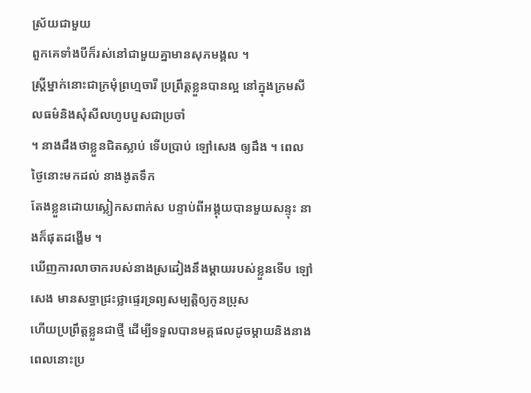ស្រ័យជាមួយ
ពួកគេទាំងបីក៏រស់នៅជាមួយគ្នាមានសុភមង្គល ។
ស្រ្តីម្នាក់នោះជាក្រមុំព្រហ្មចារី ប្រព្រឹត្តខ្លួនបានល្អ នៅក្នុងក្រមសីលធម៌និងសុំសីលហូបបួសជាប្រចាំ
។ នាងដឹងថាខ្លួនជិតស្លាប់ ទើបប្រាប់ ឡៅសេង ឲ្យដឹង ។ ពេលថ្ងៃនោះមកដល់ នាងងូតទឹក
តែងខ្លួនដោយស្លៀកសពាក់ស បន្ទាប់ពីអង្គុយបានមួយសន្ទុះ នាងក៏ផុតដង្ហើម ។
ឃើញការលាចាករបស់នាងស្រដៀងនឹងម្ដាយរបស់ខ្លួនទើប ឡៅសេង មានសទ្ធាជ្រះថ្លាផ្ទេរទ្រព្យសម្បត្តិឲ្យកូនប្រុស
ហើយប្រព្រឹត្តខ្លួនជាថ្មី ដើម្បីទទួលបានមគ្គផលដូចម្ដាយនិងនាង ពេលនោះប្រ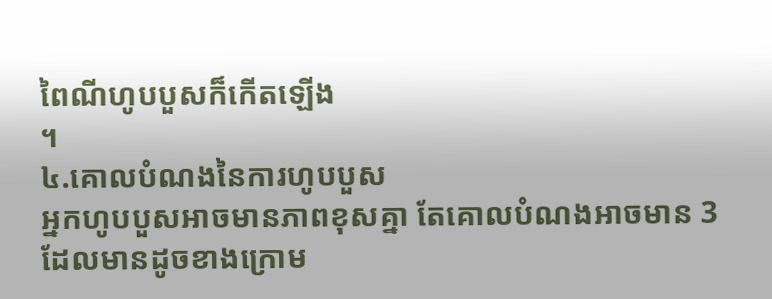ពៃណីហូបបួសក៏កើតឡើង
។
៤.គោលបំណងនៃការហូបបួស
អ្នកហូបបួសអាចមានភាពខុសគ្នា តែគោលបំណងអាចមាន 3
ដែលមានដូចខាងក្រោម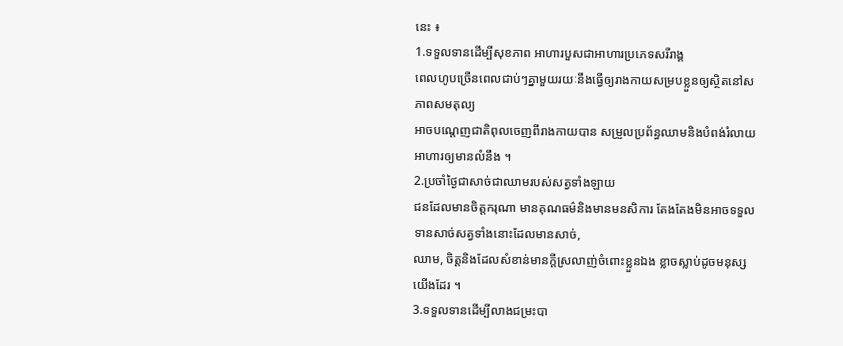នេះ ៖
1.ទទួលទានដើម្បីសុខភាព អាហារបួសជាអាហារប្រភេទសរីរាង្គ
ពេលហូបច្រើនពេលជាប់ៗគ្នាមួយរយៈនឹងធ្វើឲ្យរាងកាយសម្របខ្លួនឲ្យស្ថិតនៅសភាពសមតុល្យ
អាចបណ្ដេញជាតិពុលចេញពីរាងកាយបាន សម្រួលប្រព័ន្ធឈាមនិងបំពង់រំលាយអាហារឲ្យមានលំនឹង ។
2.ប្រចាំថ្ងៃជាសាច់ជាឈាមរបស់សត្វទាំងឡាយ
ជនដែលមានចិត្តករុណា មានគុណធម៌និងមានមនសិការ តែងតែងមិនអាចទទួលទានសាច់សត្វទាំងនោះដែលមានសាច់,
ឈាម, ចិត្តនិងដែលសំខាន់មានក្ដីស្រលាញ់ចំពោះខ្លួនឯង ខ្លាចស្លាប់ដូចមនុស្សយើងដែរ ។
3.ទទួលទានដើម្បីលាងជម្រះបា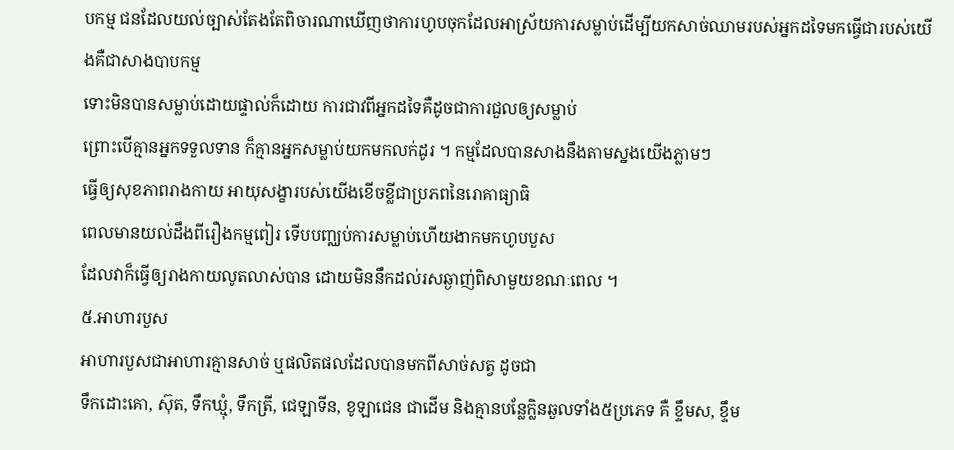បកម្ម ជនដែលយល់ច្បាស់តែងតែពិចារណាឃើញថាការហូបចុកដែលអាស្រ័យការសម្លាប់ដើម្បីយកសាច់ឈាមរបស់អ្នកដទៃមកធ្វើជារបស់យើងគឺជាសាងបាបកម្ម
ទោះមិនបានសម្លាប់ដោយផ្ទាល់ក៏ដោយ ការជាវពីអ្នកដទៃគឺដូចជាការជួលឲ្យសម្លាប់
ព្រោះបើគ្មានអ្នកទទួលទាន ក៏គ្មានអ្នកសម្លាប់យកមកលក់ដូរ ។ កម្មដែលបានសាងនឹងតាមស្នងយើងភ្លាមៗ
ធ្វើឲ្យសុខភាពរាងកាយ អាយុសង្ខារបស់យើងខើចខ្លីជាប្រភពនៃរោគាធ្យាធិ
ពេលមានយល់ដឹងពីរឿងកម្មពៀរ ទើបបញ្ឈប់ការសម្លាប់ហើយងាកមកហូបបួស
ដែលវាក៏ធ្វើឲ្យរាងកាយលូតលាស់បាន ដោយមិននឹកដល់រសឆ្ងាញ់ពិសាមួយខណៈពេល ។
៥.អាហារបួស
អាហារបួសជាអាហារគ្មានសាច់ ឬផលិតផលដែលបានមកពីសាច់សត្វ ដូចជា
ទឹកដោះគោ, ស៊ុត, ទឹកឃ្មុំ, ទឹកត្រី, ជេឡាទីន, ខូឡាជេន ជាដើម និងគ្មានបន្លែក្លិនឆួលទាំង៥ប្រភេទ គឺ ខ្ទឹមស, ខ្ទឹម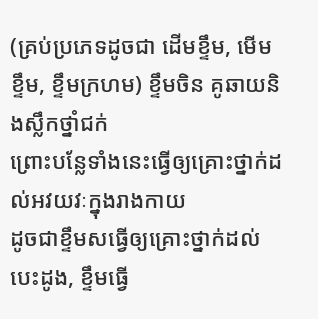(គ្រប់ប្រភេទដូចជា ដើមខ្ទឹម, មើមខ្ទឹម, ខ្ទឹមក្រហម) ខ្ទឹមចិន គូឆាយនិងស្លឹកថ្នាំជក់
ព្រោះបន្លែទាំងនេះធ្វើឲ្យគ្រោះថ្នាក់ដល់អវយវៈក្នុងរាងកាយ
ដូចជាខ្ទឹមសធ្វើឲ្យគ្រោះថ្នាក់ដល់បេះដូង, ខ្ទឹមធ្វើ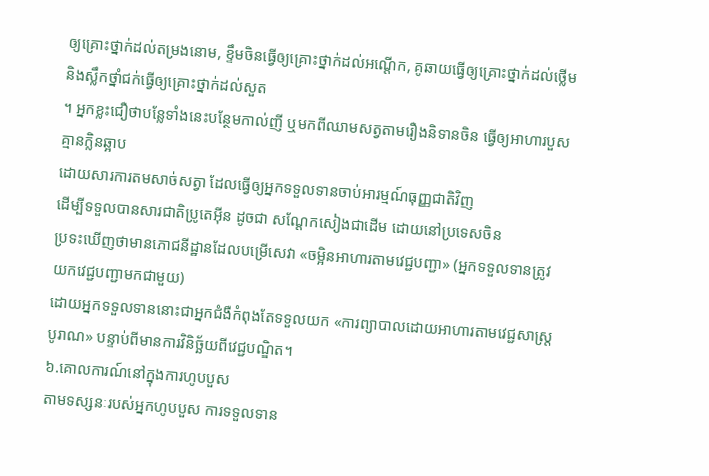ឲ្យគ្រោះថ្នាក់ដល់តម្រងនោម, ខ្ទឹមចិនធ្វើឲ្យគ្រោះថ្នាក់ដល់អណ្ដើក, គូឆាយធ្វើឲ្យគ្រោះថ្នាក់ដល់ថ្លើមនិងស្លឹកថ្នាំជក់ធ្វើឲ្យគ្រោះថ្នាក់ដល់សួត
។ អ្នកខ្លះជឿថាបន្លែទាំងនេះបន្ថែមកាល់ញី ឬមកពីឈាមសត្វតាមរឿងនិទានចិន ធ្វើឲ្យអាហារបួសគ្មានក្លិនឆ្អាប
ដោយសារការតមសាច់សត្វា ដែលធ្វើឲ្យអ្នកទទួលទានចាប់អារម្មណ៍ធុញ្ញជាតិវិញ
ដើម្បីទទួលបានសារជាតិប្រូតេអ៊ីន ដូចជា សណ្ដែកសៀងជាដើម ដោយនៅប្រទេសចិន
ប្រទះឃើញថាមានភោជនីដ្ឋានដែលបម្រើសេវា «ចម្អិនអាហារតាមវេជ្ជបញ្ជា» (អ្នកទទួលទានត្រូវយកវេជ្ជបញ្ជាមកជាមួយ)
ដោយអ្នកទទួលទាននោះជាអ្នកជំងឺកំពុងតែទទួលយក «ការព្យាបាលដោយអាហារតាមវេជ្ជសាស្រ្តបូរាណ» បន្ទាប់ពីមានការវិនិច្ឆ័យពីវេជ្ជបណ្ឌិត។
៦.គោលការណ៍នៅក្នុងការហូបបួស
តាមទស្សនៈរបស់អ្នកហូបបួស ការទទួលទាន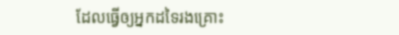ដែលធ្វើឲ្យអ្នកដទៃរងគ្រោះ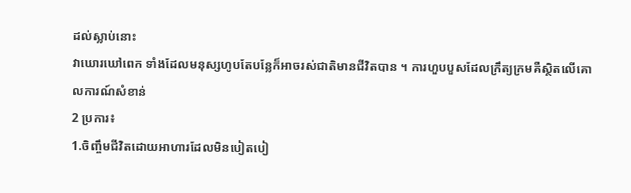ដល់ស្លាប់នោះ
វាឃោរឃៅពេក ទាំងដែលមនុស្សហូបតែបន្លែក៏អាចរស់ជាតិមានជីវិតបាន ។ ការហួបបួសដែលក្រឹត្យក្រមគឺស្ថិតលើគោលការណ៍សំខាន់
2 ប្រការ៖
1.ចិញ្ចឹមជីវិតដោយអាហារដែលមិនបៀតបៀ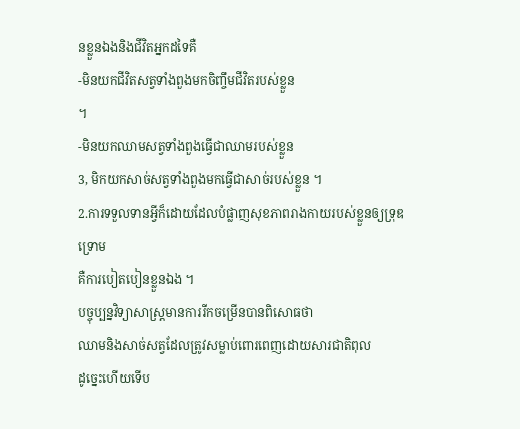នខ្លួនឯងនិងជីវិតអ្នកដទៃគឺ
-មិនយកជីវិតសត្វទាំងពួងមកចិញ្ចឹមជីវិតរបស់ខ្លួន
។
-មិនយកឈាមសត្វទាំងពួងធ្វើជាឈាមរបស់ខ្លួន
3, មិកយកសាច់សត្វទាំងពួងមកធ្វើជាសាច់របស់ខ្លួន ។
2.ការទទួលទានអ្វីក៏ដោយដែលបំផ្លាញសុខភាពរាងកាយរបស់ខ្លួនឲ្យទ្រុឌទ្រោម
គឺការបៀតបៀនខ្លួនឯង ។
បច្ចុប្បន្នវិទ្យាសាស្រ្តមានការរីកចម្រើនបានពិសោធថា
ឈាមនិងសាច់សត្វដែលត្រូវសម្លាប់ពោរពេញដោយសារជាតិពុល
ដូច្នេះហើយទើប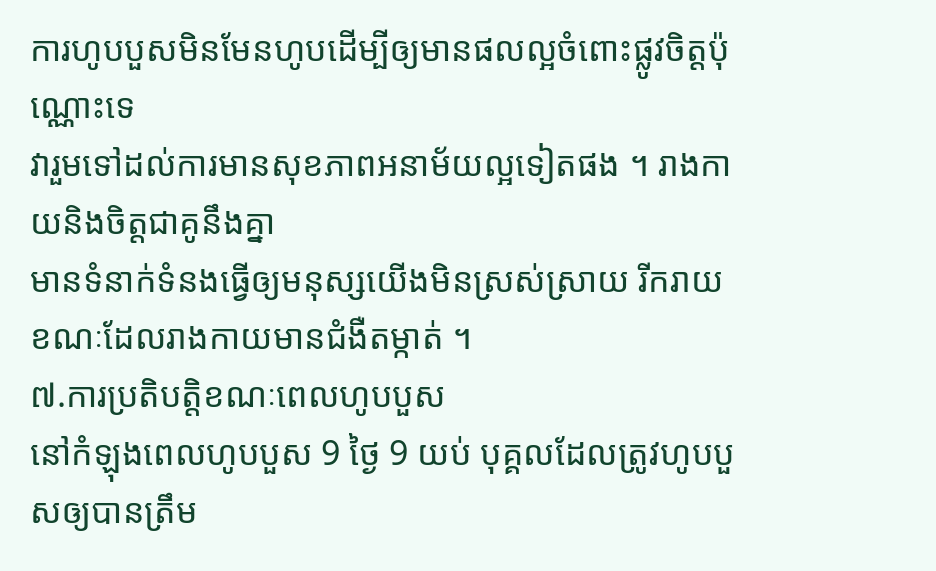ការហូបបួសមិនមែនហូបដើម្បីឲ្យមានផលល្អចំពោះផ្លូវចិត្តប៉ុណ្ណោះទេ
វារួមទៅដល់ការមានសុខភាពអនាម័យល្អទៀតផង ។ រាងកាយនិងចិត្តជាគូនឹងគ្នា
មានទំនាក់ទំនងធ្វើឲ្យមនុស្សយើងមិនស្រស់ស្រាយ រីករាយ ខណៈដែលរាងកាយមានជំងឺតម្កាត់ ។
៧.ការប្រតិបត្តិខណៈពេលហូបបួស
នៅកំឡុងពេលហូបបួស 9 ថ្ងៃ 9 យប់ បុគ្គលដែលត្រូវហូបបួសឲ្យបានត្រឹម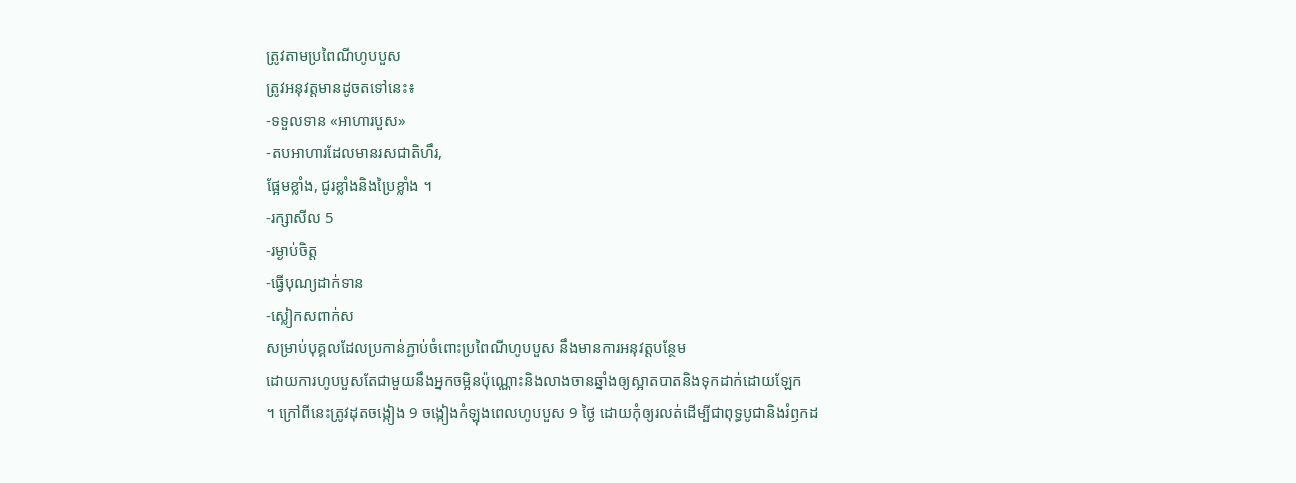ត្រូវតាមប្រពៃណីហូបបួស
ត្រូវអនុវត្តមានដូចតទៅនេះ៖
-ទទួលទាន «អាហារបួស»
-តបអាហារដែលមានរសជាតិហឹរ,
ផ្អែមខ្លាំង, ជូរខ្លាំងនិងប្រៃខ្លាំង ។
-រក្សាសីល 5
-រម្ងាប់ចិត្ត
-ធ្វើបុណ្យដាក់ទាន
-ស្លៀកសពាក់ស
សម្រាប់បុគ្គលដែលប្រកាន់ភ្ជាប់ចំពោះប្រពៃណីហូបបួស នឹងមានការអនុវត្តបន្ថែម
ដោយការហូបបួសតែជាមួយនឹងអ្នកចម្អិនប៉ុណ្ណោះនិងលាងចានឆ្នាំងឲ្យស្អាតបាតនិងទុកដាក់ដោយឡែក
។ ក្រៅពីនេះត្រូវដុតចង្កៀង 9 ចង្កៀងកំឡុងពេលហូបបួស 9 ថ្ងៃ ដោយកុំឲ្យរលត់ដើម្បីជាពុទ្ធបូជានិងរំឭកដ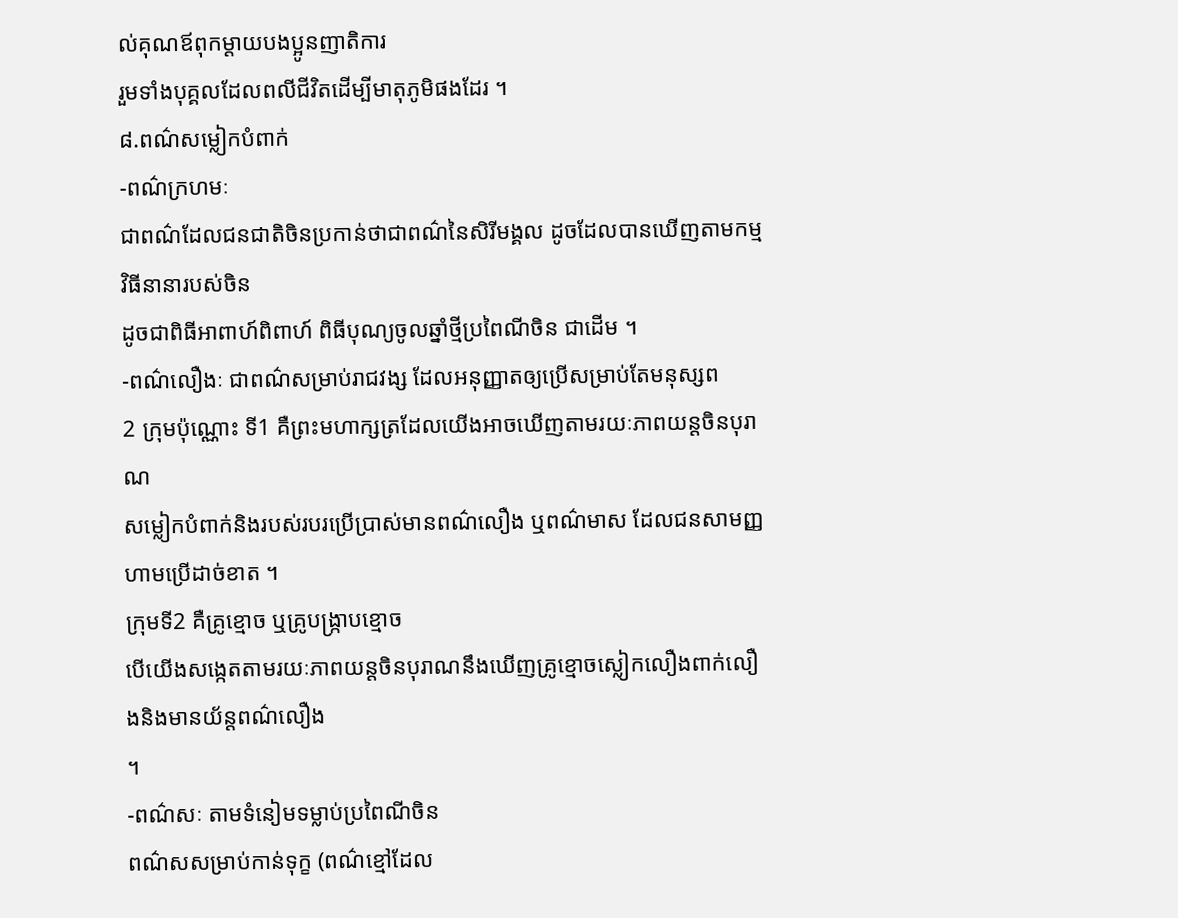ល់គុណឪពុកម្ដាយបងប្អូនញាតិការ
រួមទាំងបុគ្គលដែលពលីជីវិតដើម្បីមាតុភូមិផងដែរ ។
៨.ពណ៌សម្លៀកបំពាក់
-ពណ៌ក្រហមៈ
ជាពណ៌ដែលជនជាតិចិនប្រកាន់ថាជាពណ៌នៃសិរីមង្គល ដូចដែលបានឃើញតាមកម្មវិធីនានារបស់ចិន
ដូចជាពិធីអាពាហ៍ពិពាហ៍ ពិធីបុណ្យចូលឆ្នាំថ្មីប្រពៃណីចិន ជាដើម ។
-ពណ៌លឿងៈ ជាពណ៌សម្រាប់រាជវង្ស ដែលអនុញ្ញាតឲ្យប្រើសម្រាប់តែមនុស្សព
2 ក្រុមប៉ុណ្ណោះ ទី1 គឺព្រះមហាក្សត្រដែលយើងអាចឃើញតាមរយៈភាពយន្តចិនបុរាណ
សម្លៀកបំពាក់និងរបស់របរប្រើប្រាស់មានពណ៌លឿង ឬពណ៌មាស ដែលជនសាមញ្ញហាមប្រើដាច់ខាត ។
ក្រុមទី2 គឺគ្រូខ្មោច ឬគ្រូបង្រ្កាបខ្មោច
បើយើងសង្កេតតាមរយៈភាពយន្តចិនបុរាណនឹងឃើញគ្រូខ្មោចស្លៀកលឿងពាក់លឿងនិងមានយ័ន្តពណ៌លឿង
។
-ពណ៌សៈ តាមទំនៀមទម្លាប់ប្រពៃណីចិន
ពណ៌សសម្រាប់កាន់ទុក្ខ (ពណ៌ខ្មៅដែល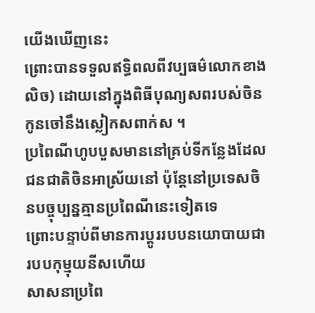យើងឃើញនេះ
ព្រោះបានទទួលឥទ្ធិពលពីវប្បធម៌លោកខាងលិច) ដោយនៅក្នុងពិធីបុណ្យសពរបស់ចិន
កូនចៅនឹងស្លៀកសពាក់ស ។
ប្រពៃណីហូបបួសមាននៅគ្រប់ទីកន្លែងដែលជនជាតិចិនអាស្រ័យនៅ ប៉ុន្តែនៅប្រទេសចិនបច្ចុប្បន្នគ្មានប្រពៃណីនេះទៀតទេ
ព្រោះបន្ទាប់ពីមានការប្ដូររបបនយោបាយជារបបកុម្មុយនីសហើយ
សាសនាប្រពៃ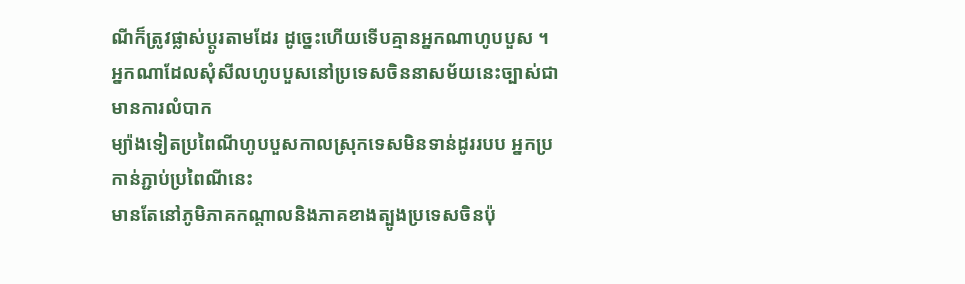ណីក៏ត្រូវផ្លាស់ប្ដូរតាមដែរ ដូច្នេះហើយទើបគ្មានអ្នកណាហូបបួស ។
អ្នកណាដែលសុំសីលហូបបួសនៅប្រទេសចិននាសម័យនេះច្បាស់ជាមានការលំបាក
ម្យ៉ាងទៀតប្រពៃណីហូបបួសកាលស្រុកទេសមិនទាន់ដូររបប អ្នកប្រកាន់ភ្ជាប់ប្រពៃណីនេះ
មានតែនៅភូមិភាគកណ្ដាលនិងភាគខាងត្បូងប្រទេសចិនប៉ុ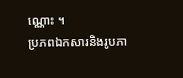ណ្ណោះ ។
ប្រភពឯកសារនិងរូបភា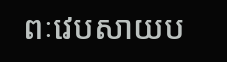ពៈវេបសាយប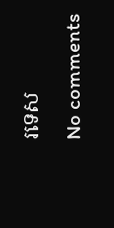រទេស
No comments